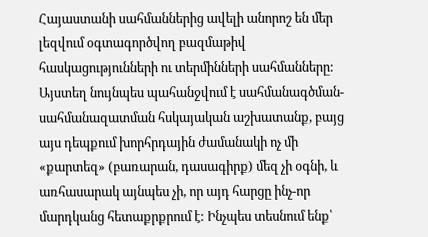Հայաստանի սահմաններից ավելի անորոշ են մեր լեզվում օգտագործվող բազմաթիվ հասկացությունների ու տերմինների սահմանները: Այստեղ նույնպես պահանջվում է սահմանագծման-սահմանազատման հսկայական աշխատանք, բայց այս դեպքում խորհրդային ժամանակի ոչ մի «քարտեզ» (բառարան, դասագիրք) մեզ չի օգնի, և առհասարակ այնպես չի, որ այդ հարցը ինչ-որ մարդկանց հետաքրքրում է: Ինչպես տեսնում ենք՝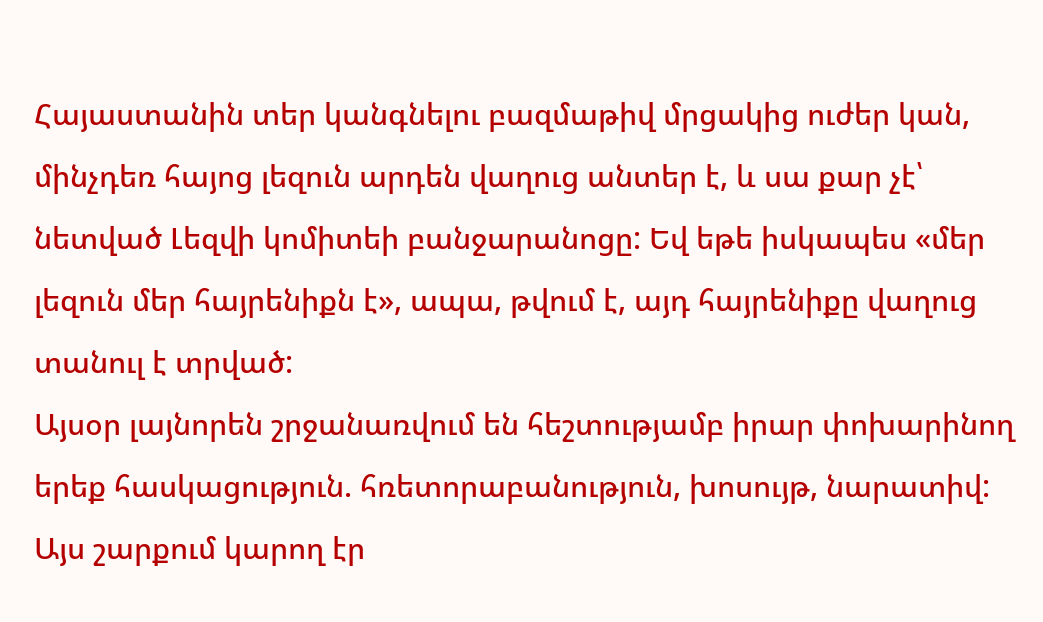Հայաստանին տեր կանգնելու բազմաթիվ մրցակից ուժեր կան, մինչդեռ հայոց լեզուն արդեն վաղուց անտեր է, և սա քար չէ՝ նետված Լեզվի կոմիտեի բանջարանոցը: Եվ եթե իսկապես «մեր լեզուն մեր հայրենիքն է», ապա, թվում է, այդ հայրենիքը վաղուց տանուլ է տրված:
Այսօր լայնորեն շրջանառվում են հեշտությամբ իրար փոխարինող երեք հասկացություն. հռետորաբանություն, խոսույթ, նարատիվ: Այս շարքում կարող էր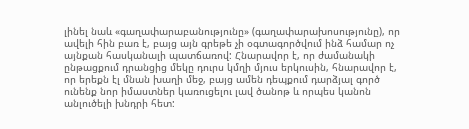լինել նաև «գաղափարաբանությունը» (գաղափարախոսությունը), որ ավելի հին բառ է, բայց այն գրեթե չի օգտագործվում ինձ համար ոչ այնքան հասկանալի պատճառով: Հնարավոր է, որ ժամանակի ընթացքում դրանցից մեկը դուրս կմղի մյուս երկուսին, հնարավոր է, որ երեքն էլ մնան խաղի մեջ, բայց ամեն դեպքում դարձյալ գործ ունենք նոր իմաստներ կառուցելու լավ ծանոթ և որպես կանոն անլուծելի խնդրի հետ: